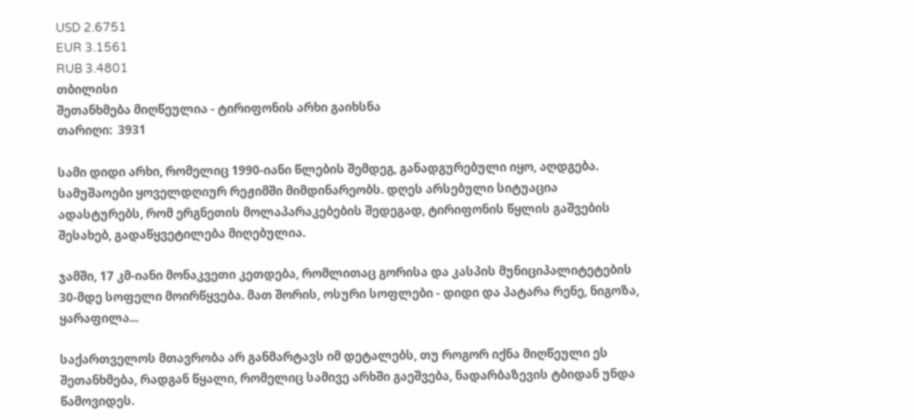USD 2.6751
EUR 3.1561
RUB 3.4801
თბილისი
შეთანხმება მიღწეულია - ტირიფონის არხი გაიხსნა
თარიღი:  3931

სამი დიდი არხი, რომელიც 1990-იანი წლების შემდეგ, განადგურებული იყო, აღდგება. სამუშაოები ყოველდღიურ რეჟიმში მიმდინარეობს. დღეს არსებული სიტუაცია ადასტურებს, რომ ერგნეთის მოლაპარაკებების შედეგად, ტირიფონის წყლის გაშვების შესახებ, გადაწყვეტილება მიღებულია.

ჯამში, 17 კმ-იანი მონაკვეთი კეთდება, რომლითაც გორისა და კასპის მუნიციპალიტეტების 30-მდე სოფელი მოირწყვება. მათ შორის, ოსური სოფლები - დიდი და პატარა რენე, ნიგოზა, ყარაფილა...

საქართველოს მთავრობა არ განმარტავს იმ დეტალებს, თუ როგორ იქნა მიღწეული ეს შეთანხმება, რადგან წყალი, რომელიც სამივე არხში გაეშვება, ნადარბაზევის ტბიდან უნდა წამოვიდეს.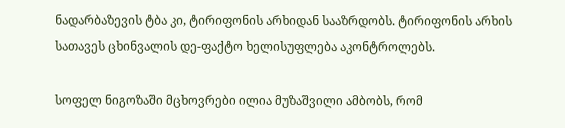ნადარბაზევის ტბა კი, ტირიფონის არხიდან სააზრდობს. ტირიფონის არხის სათავეს ცხინვალის დე-ფაქტო ხელისუფლება აკონტროლებს.

სოფელ ნიგოზაში მცხოვრები ილია მუზაშვილი ამბობს, რომ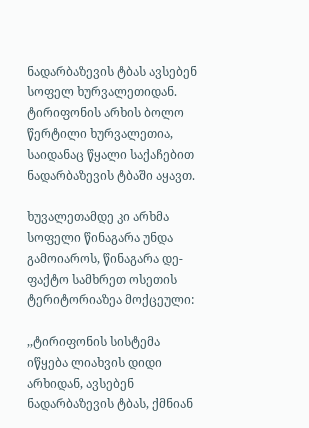ნადარბაზევის ტბას ავსებენ სოფელ ხურვალეთიდან. ტირიფონის არხის ბოლო წერტილი ხურვალეთია, საიდანაც წყალი საქაჩებით ნადარბაზევის ტბაში აყავთ.

ხუვალეთამდე კი არხმა სოფელი წინაგარა უნდა გამოიაროს, წინაგარა დე-ფაქტო სამხრეთ ოსეთის ტერიტორიაზეა მოქცეული:

,,ტირიფონის სისტემა იწყება ლიახვის დიდი არხიდან, ავსებენ ნადარბაზევის ტბას, ქმნიან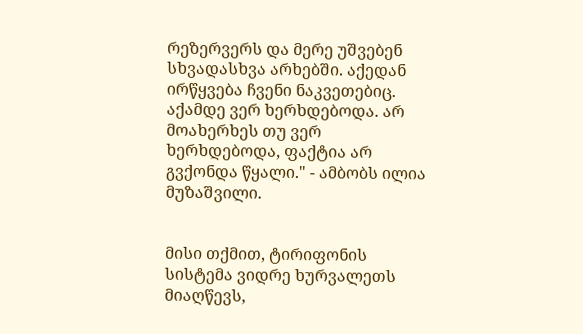რეზერვერს და მერე უშვებენ სხვადასხვა არხებში. აქედან ირწყვება ჩვენი ნაკვეთებიც. აქამდე ვერ ხერხდებოდა. არ მოახერხეს თუ ვერ ხერხდებოდა, ფაქტია არ გვქონდა წყალი." - ამბობს ილია მუზაშვილი.


მისი თქმით, ტირიფონის სისტემა ვიდრე ხურვალეთს მიაღწევს,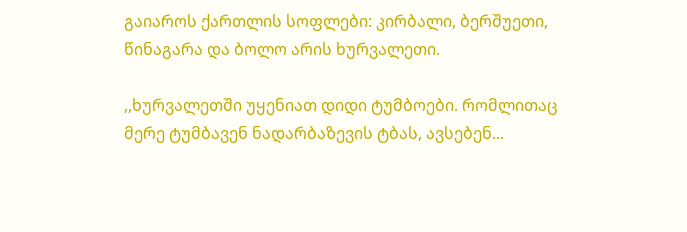გაიაროს ქართლის სოფლები: კირბალი, ბერშუეთი, წინაგარა და ბოლო არის ხურვალეთი.

,,ხურვალეთში უყენიათ დიდი ტუმბოები. რომლითაც მერე ტუმბავენ ნადარბაზევის ტბას, ავსებენ...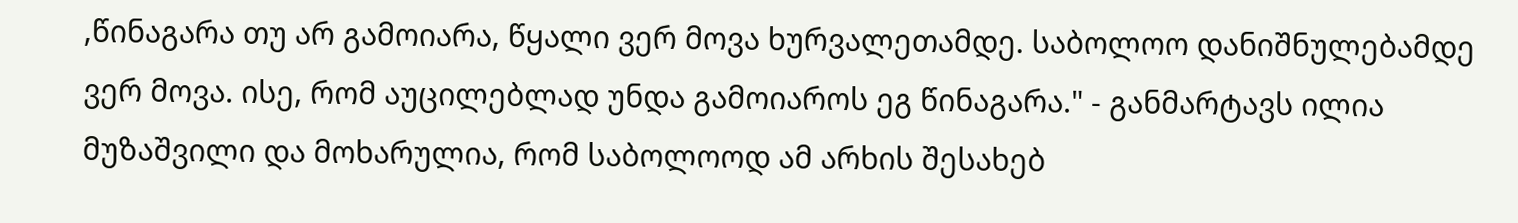,წინაგარა თუ არ გამოიარა, წყალი ვერ მოვა ხურვალეთამდე. საბოლოო დანიშნულებამდე ვერ მოვა. ისე, რომ აუცილებლად უნდა გამოიაროს ეგ წინაგარა." - განმარტავს ილია მუზაშვილი და მოხარულია, რომ საბოლოოდ ამ არხის შესახებ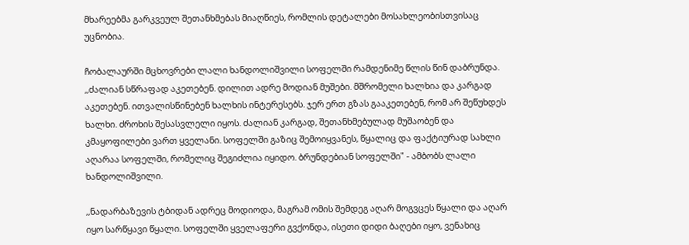მხარეებმა გარკვეულ შეთანხმებას მიაღწიეს, რომლის დეტალები მოსახლეობისთვისაც უცნობია.

ჩობალაურში მცხოვრები ლალი ხანდოლიშვილი სოფელში რამდენიმე წლის წინ დაბრუნდა. ,,ძალიან სწრაფად აკეთებენ. დილით ადრე მოდიან მუშები. მშრომელი ხალხია და კარგად აკეთებენ. ითვალისწინებენ ხალხის ინტერესებს. ჯერ ერთ გზას გააკეთებენ, რომ არ შეწუხდეს ხალხი. ძროხის შესასვლელი იყოს. ძალიან კარგად, შეთანხმებულად მუშაობენ და კმაყოფილები ვართ ყველანი. სოფელში გაზიც შემოიყვანეს, წყალიც და ფაქტიურად სახლი აღარაა სოფელში, რომელიც შეგიძლია იყიდო. ბრუნდებიან სოფელში" - ამბობს ლალი ხანდოლიშვილი.

,,ნადარბაზევის ტბიდან ადრეც მოდიოდა, მაგრამ ომის შემდეგ აღარ მოგვცეს წყალი და აღარ იყო სარწყავი წყალი. სოფელში ყველაფერი გვქონდა, ისეთი დიდი ბაღები იყო, ვენახიც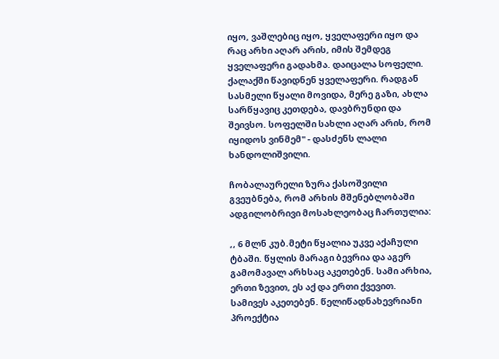იყო, ვაშლებიც იყო, ყველაფერი იყო და რაც არხი აღარ არის, იმის შემდეგ ყველაფერი გადახმა. დაიცალა სოფელი. ქალაქში წავიდნენ ყველაფერი. რადგან სასმელი წყალი მოვიდა, მერე გაზი, ახლა სარწყავიც კეთდება, დავბრუნდი და შეივსო. სოფელში სახლი აღარ არის, რომ იყიდოს ვინმემ" - დასძენს ლალი ხანდოლიშვილი.

ჩობალაურელი ზურა ქასოშვილი გვეუბნება, რომ არხის მშენებლობაში ადგილობრივი მოსახლეობაც ჩართულია:

,, 6 მლნ კუბ.მეტი წყალია უკვე აქაჩული ტბაში. წყლის მარაგი ბევრია და აგერ გამომავალ არხსაც აკეთებენ. სამი არხია, ერთი ზევით, ეს აქ და ერთი ქვევით. სამივეს აკეთებენ. წელიწადნახევრიანი პროექტია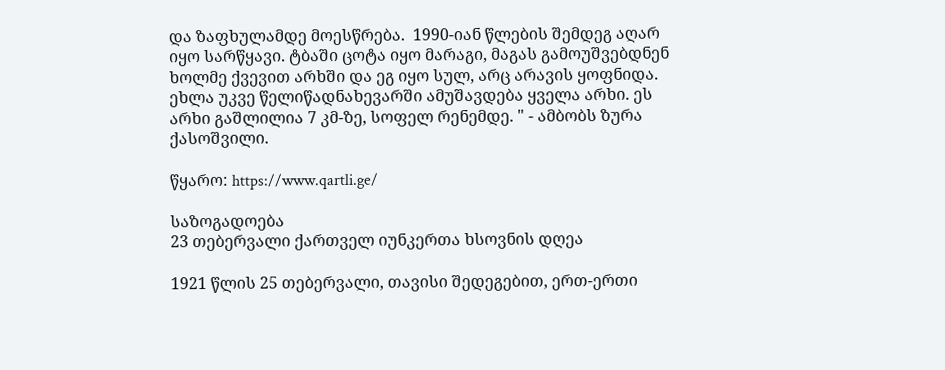და ზაფხულამდე მოესწრება.  1990-იან წლების შემდეგ აღარ იყო სარწყავი. ტბაში ცოტა იყო მარაგი, მაგას გამოუშვებდნენ ხოლმე ქვევით არხში და ეგ იყო სულ, არც არავის ყოფნიდა. ეხლა უკვე წელიწადნახევარში ამუშავდება ყველა არხი. ეს არხი გაშლილია 7 კმ-ზე, სოფელ რენემდე. " - ამბობს ზურა ქასოშვილი.

წყარო: https://www.qartli.ge/

საზოგადოება
23 თებერვალი ქართველ იუნკერთა ხსოვნის დღეა

1921 წლის 25 თებერვალი, თავისი შედეგებით, ერთ-ერთი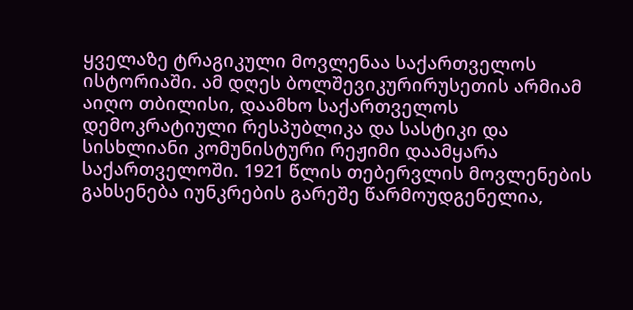ყველაზე ტრაგიკული მოვლენაა საქართველოს ისტორიაში. ამ დღეს ბოლშევიკურირუსეთის არმიამ აიღო თბილისი, დაამხო საქართველოს დემოკრატიული რესპუბლიკა და სასტიკი და სისხლიანი კომუნისტური რეჟიმი დაამყარა საქართველოში. 1921 წლის თებერვლის მოვლენების გახსენება იუნკრების გარეშე წარმოუდგენელია,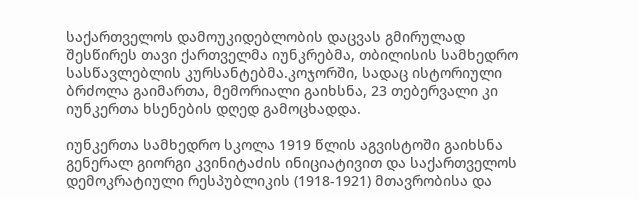საქართველოს დამოუკიდებლობის დაცვას გმირულად შესწირეს თავი ქართველმა იუნკრებმა, თბილისის სამხედრო სასწავლებლის კურსანტებმა.კოჯორში, სადაც ისტორიული ბრძოლა გაიმართა, მემორიალი გაიხსნა, 23 თებერვალი კი იუნკერთა ხსენების დღედ გამოცხადდა.

იუნკერთა სამხედრო სკოლა 1919 წლის აგვისტოში გაიხსნა გენერალ გიორგი კვინიტაძის ინიციატივით და საქართველოს დემოკრატიული რესპუბლიკის (1918-1921) მთავრობისა და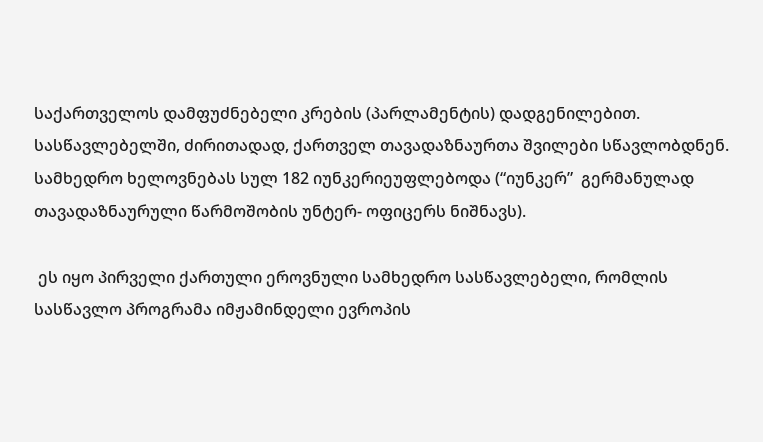საქართველოს დამფუძნებელი კრების (პარლამენტის) დადგენილებით. სასწავლებელში, ძირითადად, ქართველ თავადაზნაურთა შვილები სწავლობდნენ.  სამხედრო ხელოვნებას სულ 182 იუნკერიეუფლებოდა (“იუნკერ”  გერმანულად თავადაზნაურული წარმოშობის უნტერ- ოფიცერს ნიშნავს).

 ეს იყო პირველი ქართული ეროვნული სამხედრო სასწავლებელი, რომლის სასწავლო პროგრამა იმჟამინდელი ევროპის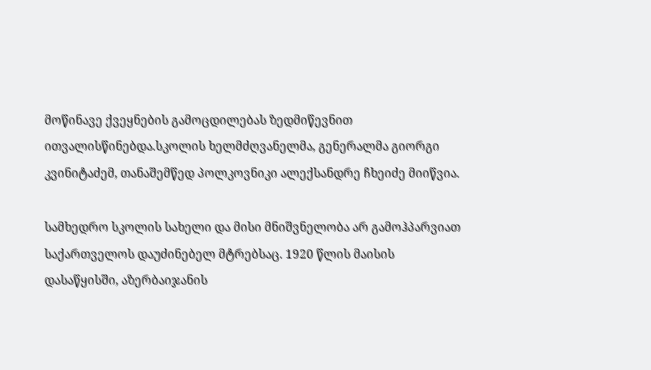მოწინავე ქვეყნების გამოცდილებას ზედმიწევნით ითვალისწინებდა.სკოლის ხელმძღვანელმა, გენერალმა გიორგი კვინიტაძემ, თანაშემწედ პოლკოვნიკი ალექსანდრე ჩხეიძე მიიწვია.

სამხედრო სკოლის სახელი და მისი მნიშვნელობა არ გამოჰპარვიათ საქართველოს დაუძინებელ მტრებსაც. 1920 წლის მაისის დასაწყისში, აზერბაიჯანის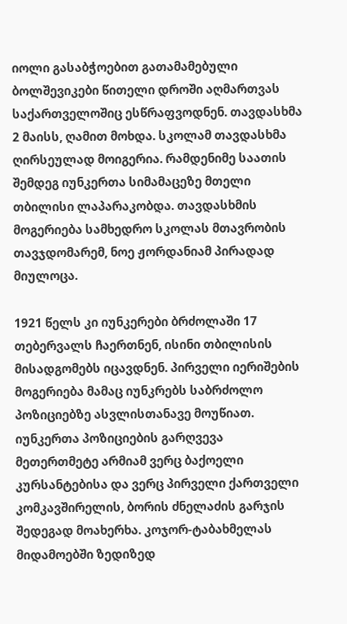იოლი გასაბჭოებით გათამამებული ბოლშევიკები წითელი დროში აღმართვას საქართველოშიც ესწრაფვოდნენ. თავდასხმა 2 მაისს, ღამით მოხდა. სკოლამ თავდასხმა ღირსეულად მოიგერია. რამდენიმე საათის შემდეგ იუნკერთა სიმამაცეზე მთელი თბილისი ლაპარაკობდა. თავდასხმის მოგერიება სამხედრო სკოლას მთავრობის თავჯდომარემ, ნოე ჟორდანიამ პირადად მიულოცა.

1921 წელს კი იუნკერები ბრძოლაში 17 თებერვალს ჩაერთნენ, ისინი თბილისის მისადგომებს იცავდნენ. პირველი იერიშების მოგერიება მამაც იუნკრებს საბრძოლო პოზიციებზე ასვლისთანავე მოუწიათ. იუნკერთა პოზიციების გარღვევა მეთერთმეტე არმიამ ვერც ბაქოელი კურსანტებისა და ვერც პირველი ქართველი კომკავშირელის, ბორის ძნელაძის გარჯის შედეგად მოახერხა. კოჯორ-ტაბახმელას მიდამოებში ზედიზედ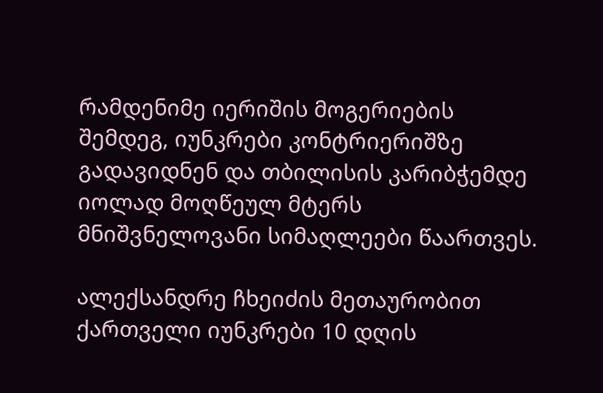რამდენიმე იერიშის მოგერიების შემდეგ, იუნკრები კონტრიერიშზე გადავიდნენ და თბილისის კარიბჭემდე იოლად მოღწეულ მტერს მნიშვნელოვანი სიმაღლეები წაართვეს.

ალექსანდრე ჩხეიძის მეთაურობით ქართველი იუნკრები 10 დღის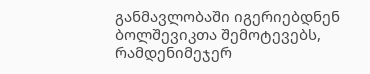განმავლობაში იგერიებდნენ ბოლშევიკთა შემოტევებს, რამდენიმეჯერ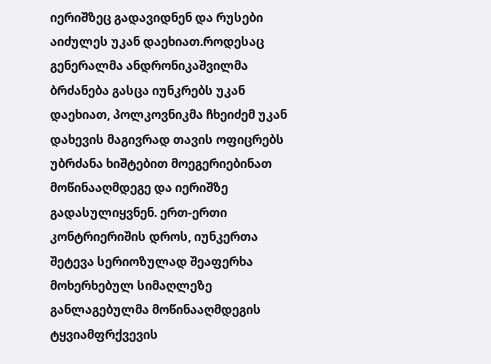იერიშზეც გადავიდნენ და რუსები აიძულეს უკან დაეხიათ.როდესაც გენერალმა ანდრონიკაშვილმა ბრძანება გასცა იუნკრებს უკან დაეხიათ, პოლკოვნიკმა ჩხეიძემ უკან დახევის მაგივრად თავის ოფიცრებს უბრძანა ხიშტებით მოეგერიებინათ მოწინააღმდეგე და იერიშზე გადასულიყვნენ. ერთ-ერთი კონტრიერიშის დროს, იუნკერთა შეტევა სერიოზულად შეაფერხა მოხერხებულ სიმაღლეზე განლაგებულმა მოწინააღმდეგის ტყვიამფრქვევის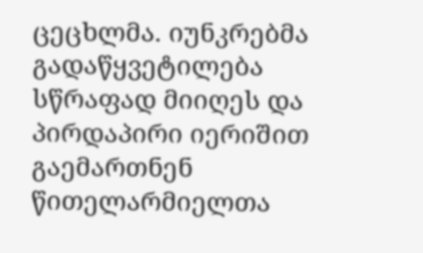ცეცხლმა. იუნკრებმა გადაწყვეტილება სწრაფად მიიღეს და პირდაპირი იერიშით გაემართნენ წითელარმიელთა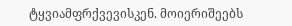ტყვიამფრქვევისკენ. მოიერიშეებს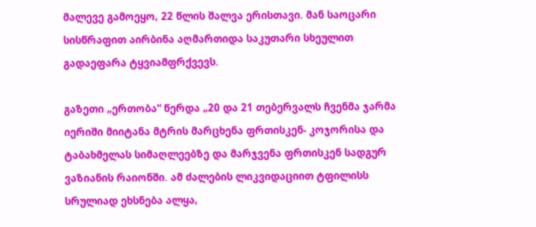მალევე გამოეყო, 22 წლის შალვა ერისთავი. მან საოცარი სისწრაფით აირბინა აღმართიდა საკუთარი სხეულით გადაეფარა ტყვიამფრქვევს.

გაზეთი „ერთობა“ წერდა „20 და 21 თებერვალს ჩვენმა ჯარმა იერიში მიიტანა მტრის მარცხენა ფრთისკენ- კოჯორისა და ტაბახმელას სიმაღლეებზე და მარჯვენა ფრთისკენ სადგურ ვაზიანის რაიონში. ამ ძალების ლიკვიდაციით ტფილისს სრულიად ეხსნება ალყა,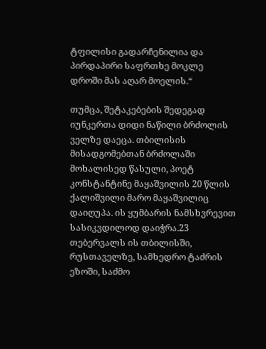ტფილისი გადარჩენილია და პირდაპირი საფრთხე მოკლე დროში მას აღარ მოელის.“

თუმცა, შეტაკებების შედეგად იუნკერთა დიდი ნაწილი ბრძოლის ველზე დაეცა. თბილისის მისადგომებთან ბრძოლაში მოხალისედ წასული, პოეტ კონსტანტინე მაყაშვილის 20 წლის ქალიშვილი მარო მაყაშვილიც დაიღუპა. ის ყუმბარის ნამსხვრევით სასიკვდილოდ დაიჭრა.23 თებერვალს ის თბილისში, რუსთაველზე, სამხედრო ტაძრის ეზოში, საძმო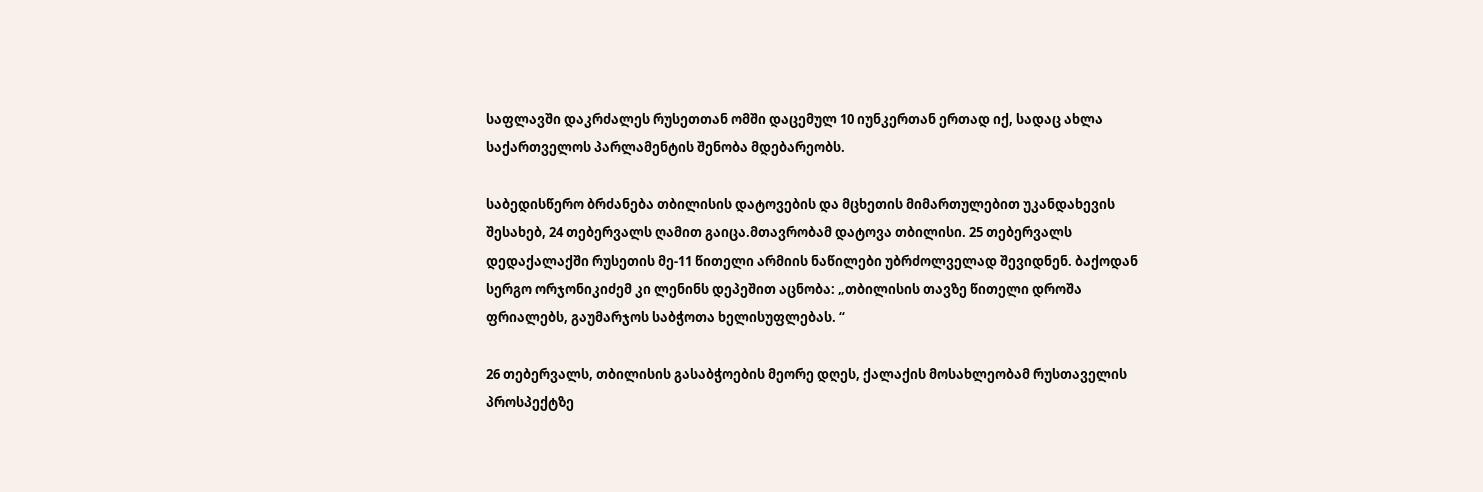საფლავში დაკრძალეს რუსეთთან ომში დაცემულ 10 იუნკერთან ერთად იქ, სადაც ახლა საქართველოს პარლამენტის შენობა მდებარეობს.

საბედისწერო ბრძანება თბილისის დატოვების და მცხეთის მიმართულებით უკანდახევის შესახებ, 24 თებერვალს ღამით გაიცა.მთავრობამ დატოვა თბილისი. 25 თებერვალს დედაქალაქში რუსეთის მე-11 წითელი არმიის ნაწილები უბრძოლველად შევიდნენ. ბაქოდან სერგო ორჯონიკიძემ კი ლენინს დეპეშით აცნობა: „თბილისის თავზე წითელი დროშა ფრიალებს, გაუმარჯოს საბჭოთა ხელისუფლებას. “

26 თებერვალს, თბილისის გასაბჭოების მეორე დღეს, ქალაქის მოსახლეობამ რუსთაველის პროსპექტზე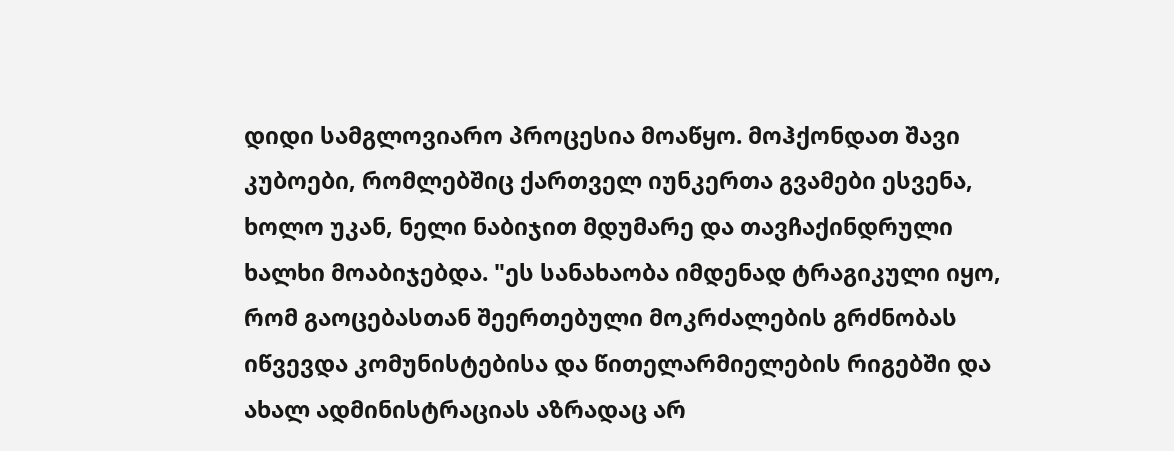დიდი სამგლოვიარო პროცესია მოაწყო. მოჰქონდათ შავი კუბოები, რომლებშიც ქართველ იუნკერთა გვამები ესვენა, ხოლო უკან, ნელი ნაბიჯით მდუმარე და თავჩაქინდრული ხალხი მოაბიჯებდა. "ეს სანახაობა იმდენად ტრაგიკული იყო, რომ გაოცებასთან შეერთებული მოკრძალების გრძნობას იწვევდა კომუნისტებისა და წითელარმიელების რიგებში და ახალ ადმინისტრაციას აზრადაც არ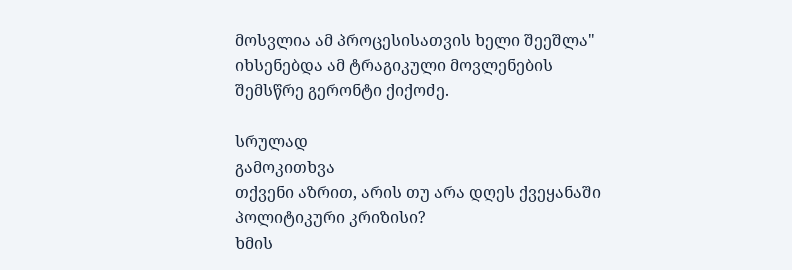მოსვლია ამ პროცესისათვის ხელი შეეშლა" იხსენებდა ამ ტრაგიკული მოვლენების შემსწრე გერონტი ქიქოძე.

სრულად
გამოკითხვა
თქვენი აზრით, არის თუ არა დღეს ქვეყანაში პოლიტიკური კრიზისი?
ხმის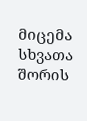მიცემა
სხვათა შორის